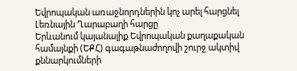Եվրոպական առաջնորդներին կոչ արել հարցնել Լեռնային Ղարաբաղի հարցը
Երևանում կայանալիք Եվրոպական քաղաքական համայնքի (ԵՔՀ) գագաթնաժողովի շուրջ ակտիվ քննարկումների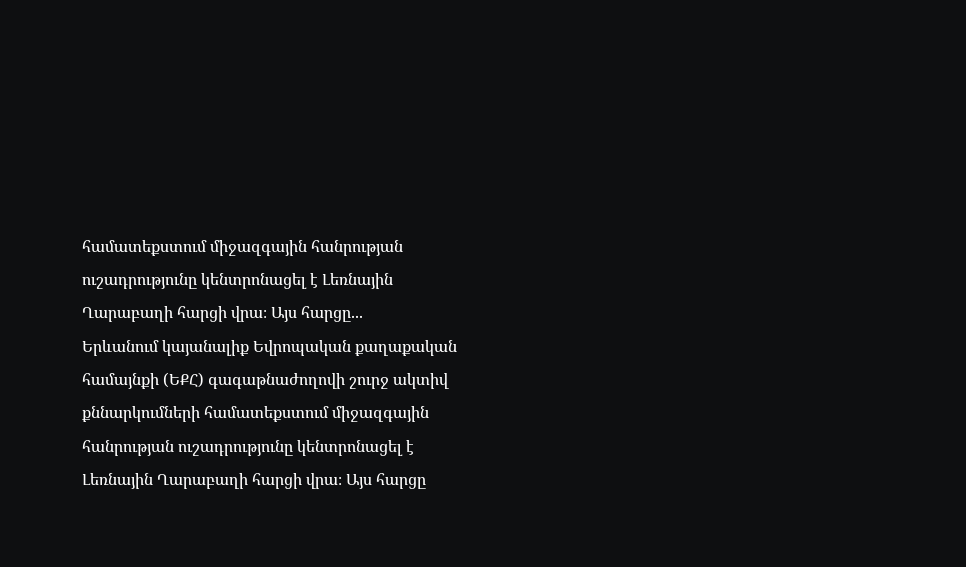համատեքստում միջազգային հանրության ուշադրությունը կենտրոնացել է Լեռնային Ղարաբաղի հարցի վրա։ Այս հարցը...
Երևանում կայանալիք Եվրոպական քաղաքական համայնքի (ԵՔՀ) գագաթնաժողովի շուրջ ակտիվ քննարկումների համատեքստում միջազգային հանրության ուշադրությունը կենտրոնացել է Լեռնային Ղարաբաղի հարցի վրա։ Այս հարցը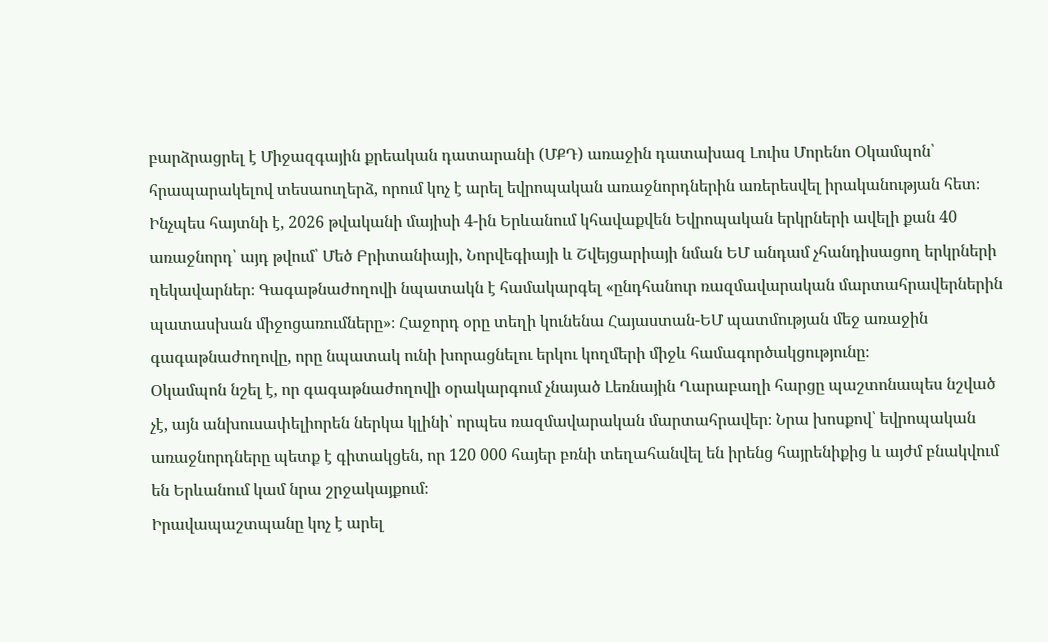բարձրացրել է Միջազգային քրեական դատարանի (ՄՔԴ) առաջին դատախազ Լուիս Մորենո Օկամպոն՝ հրապարակելով տեսաուղերձ, որում կոչ է արել եվրոպական առաջնորդներին առերեսվել իրականության հետ։
Ինչպես հայտնի է, 2026 թվականի մայիսի 4-ին Երևանում կհավաքվեն Եվրոպական երկրների ավելի քան 40 առաջնորդ՝ այդ թվում՝ Մեծ Բրիտանիայի, Նորվեգիայի և Շվեյցարիայի նման ԵՄ անդամ չհանդիսացող երկրների ղեկավարներ։ Գագաթնաժողովի նպատակն է համակարգել «ընդհանուր ռազմավարական մարտահրավերներին պատասխան միջոցառումները»։ Հաջորդ օրը տեղի կունենա Հայաստան-ԵՄ պատմության մեջ առաջին գագաթնաժողովը, որը նպատակ ունի խորացնելու երկու կողմերի միջև համագործակցությունը։
Օկամպոն նշել է, որ գագաթնաժողովի օրակարգում չնայած Լեռնային Ղարաբաղի հարցը պաշտոնապես նշված չէ, այն անխուսափելիորեն ներկա կլինի՝ որպես ռազմավարական մարտահրավեր։ Նրա խոսքով՝ եվրոպական առաջնորդները պետք է գիտակցեն, որ 120 000 հայեր բռնի տեղահանվել են իրենց հայրենիքից և այժմ բնակվում են Երևանում կամ նրա շրջակայքում։
Իրավապաշտպանը կոչ է արել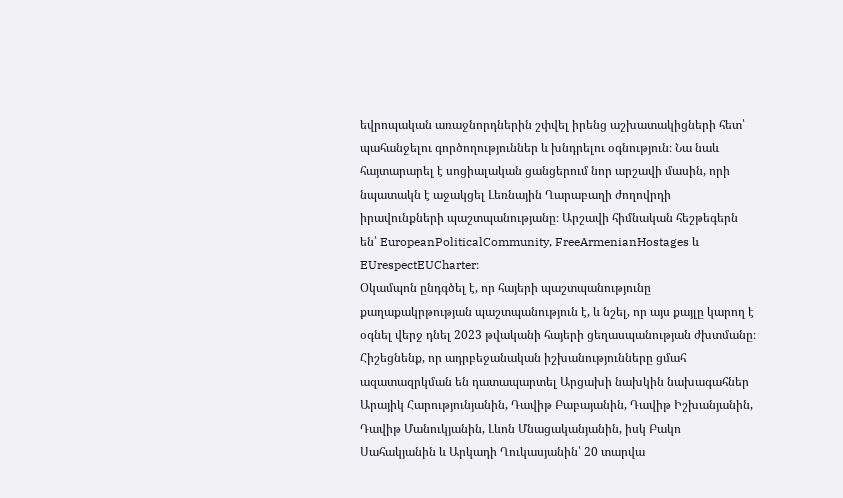եվրոպական առաջնորդներին շփվել իրենց աշխատակիցների հետ՝ պահանջելու գործողություններ և խնդրելու օգնություն։ Նա նաև հայտարարել է սոցիալական ցանցերում նոր արշավի մասին, որի նպատակն է աջակցել Լեռնային Ղարաբաղի ժողովրդի իրավունքների պաշտպանությանը։ Արշավի հիմնական հեշթեգերն են՝ EuropeanPoliticalCommunity, FreeArmenianHostages և EUrespectEUCharter։
Օկամպոն ընդգծել է, որ հայերի պաշտպանությունը քաղաքակրթության պաշտպանություն է, և նշել, որ այս քայլը կարող է օգնել վերջ դնել 2023 թվականի հայերի ցեղասպանության ժխտմանը։
Հիշեցնենք, որ ադրբեջանական իշխանությունները ցմահ ազատազրկման են դատապարտել Արցախի նախկին նախագահներ Արայիկ Հարությունյանին, Դավիթ Բաբայանին, Դավիթ Իշխանյանին, Դավիթ Մանուկյանին, Լևոն Մնացականյանին, իսկ Բակո Սահակյանին և Արկադի Ղուկասյանին՝ 20 տարվա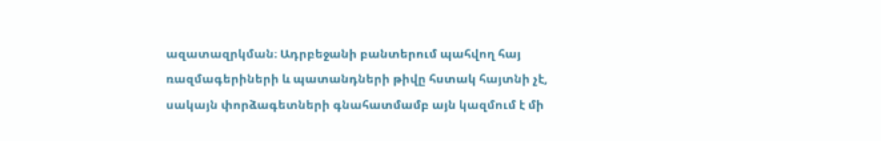ազատազրկման։ Ադրբեջանի բանտերում պահվող հայ ռազմագերիների և պատանդների թիվը հստակ հայտնի չէ, սակայն փորձագետների գնահատմամբ այն կազմում է մի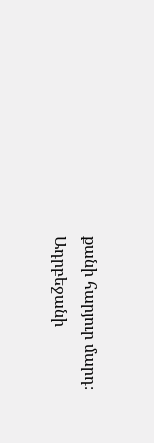քանի հարյուր մարդ։ Ադրբեջանի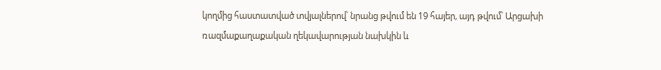կողմից հաստատված տվյալներով՝ նրանց թվում են 19 հայեր, այդ թվում՝ Արցախի ռազմաքաղաքական ղեկավարության նախկին և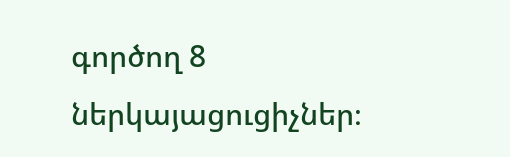գործող 8 ներկայացուցիչներ։